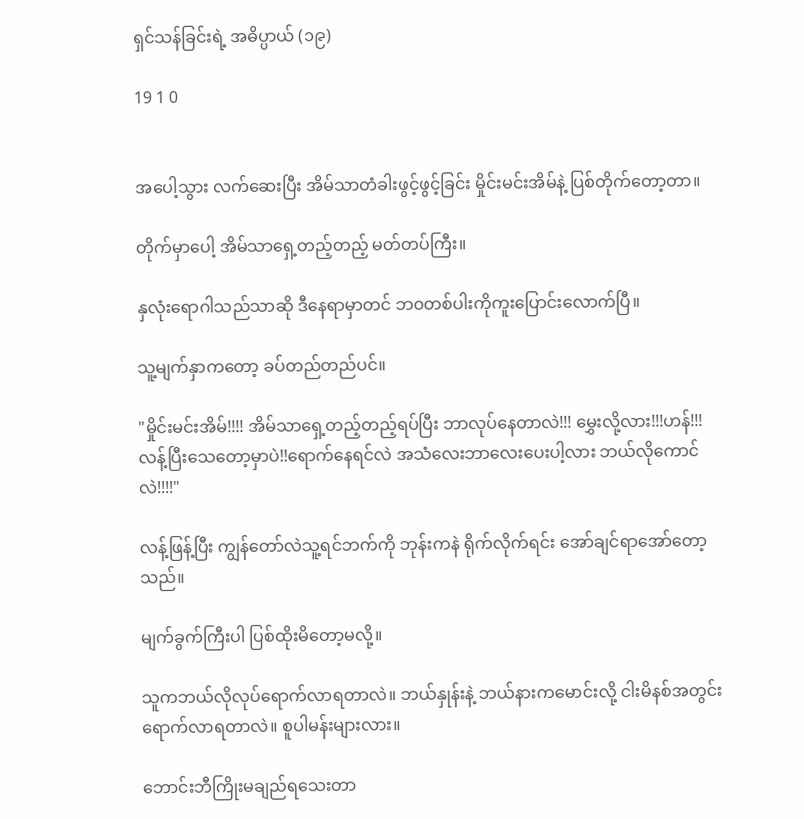ရှင်သန်ခြင်းရဲ့ အဓိပ္ပာယ် (၁၉)

19 1 0


အပေါ့သွား လက်ဆေးပြီး အိမ်သာတံခါးဖွင့်ဖွင့်ခြင်း မှိုင်းမင်းအိမ်နဲ့ ပြစ်တိုက်တော့တာ။

တိုက်မှာပေါ့ အိမ်သာရှေ့တည့်တည့် မတ်တပ်ကြီး။

နှလုံးရောဂါသည်သာဆို ဒီနေရာမှာတင် ဘ၀တစ်ပါးကိုကူးပြောင်းလောက်ပြီ။

သူ့မျက်နှာကတော့ ခပ်တည်တည်ပင်။

"မှိုင်းမင်းအိမ်!!!! အိမ်သာရှေ့တည့်တည့်ရပ်ပြီး ဘာလုပ်နေတာလဲ!!! မွှေးလို့လား!!!ဟန်!!! လန့်ပြီးသေတော့မှာပဲ!!ရောက်နေရင်လဲ အသံလေးဘာလေးပေးပါ့လား ဘယ်လိုကောင်လဲ!!!!"

လန့်ဖြန့်ပြီး ကျွန်တော်လဲသူ့ရင်ဘက်ကို ဘုန်းကနဲ ရိုက်လိုက်ရင်း ‌အော်ချင်ရာအော်တော့သည်။

မျက်ခွက်ကြီးပါ ပြစ်ထိုးမိတော့မလို့။

သူကဘယ်လိုလုပ်ရောက်လာရတာလဲ။ ဘယ်နှုန်းနဲ့ ဘယ်နားကမောင်းလို့ ငါးမိနစ်အတွင်းရောက်လာရတာလဲ။ စူပါမန်းများလား။

ဘောင်းဘီကြိုးမချည်ရ‌သေးတာ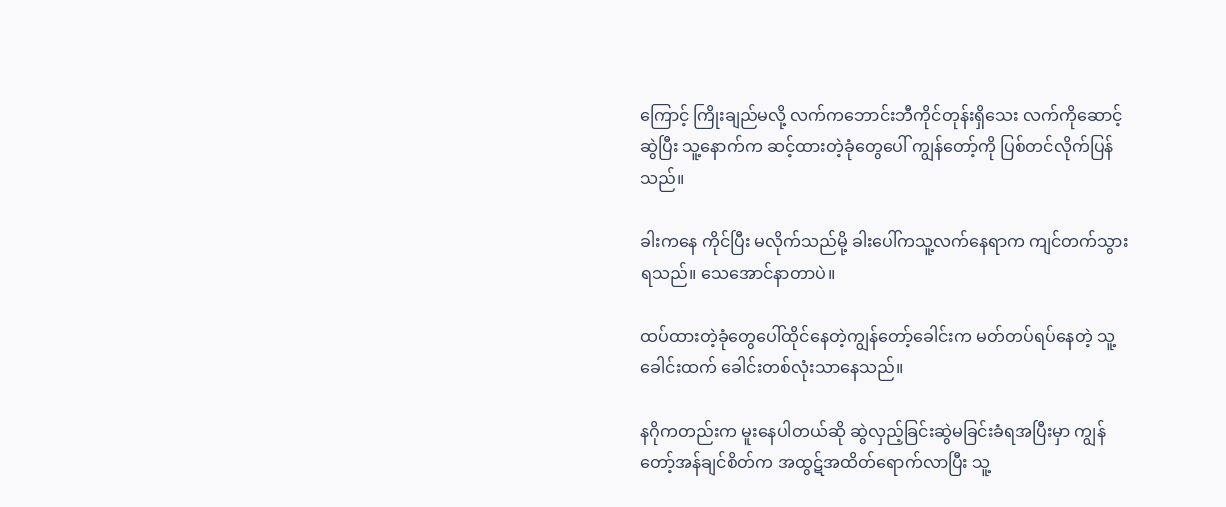ကြောင့် ကြိုးချည်မလို့ လက်ကဘောင်းဘီကိုင်တုန်းရှိသေး လက်ကိုဆောင့်ဆွဲပြီး သူ့နောက်က ဆင့်ထားတဲ့ခုံတွေပေါ် ကျွန်တော့်ကို ပြစ်တင်လိုက်ပြန်သည်။

ခါးကနေ ကိုင်ပြီး မလိုက်သည်မို့ ခါးပေါ်ကသူ့လက်နေရာက ကျင်တက်သွားရသည်။ သေအောင်နာတာပဲ။

ထပ်ထားတဲ့ခုံတွေပေါ်ထိုင်နေတဲ့ကျွန်တော့်ခေါင်းက မတ်တပ်ရပ်နေတဲ့ သူ့ခေါင်းထက် ခေါင်းတစ်လုံးသာနေသည်။

နဂိုကတည်းက မူးနေပါတယ်ဆို ဆွဲလှည့်ခြင်းဆွဲမခြင်းခံရအပြီးမှာ ကျွန်တော့်အန်ချင်စိတ်က အထွဋ်အထိတ်ရောက်လာပြီး သူ့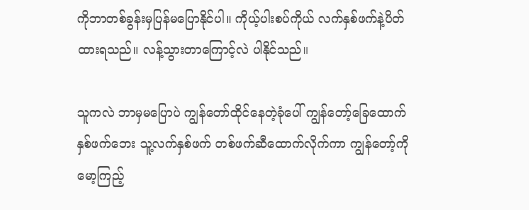ကိုဘာတစ်ခွန်းမှပြန်မပြောနိုင်ပါ။ ကိုယ့်ပါးစပ်ကိုယ် လက်နှစ်ဖက်နဲ့ပိတ်ထားရသည်။ လန့်သွားတာကြောင့်လဲ ပါနိုင်သည်။

သူကလဲ ဘာမှမပြောပဲ ကျွန်တော်ထိုင်နေတဲ့ခုံပေါ် ကျွန်တော့်ခြေထောက်နှစ်ဖက်ဘေး သူ့လက်နှစ်ဖက် တစ်ဖက်ဆီထောက်လိုက်ကာ ကျွန်တော့်ကိုမော့ကြည့်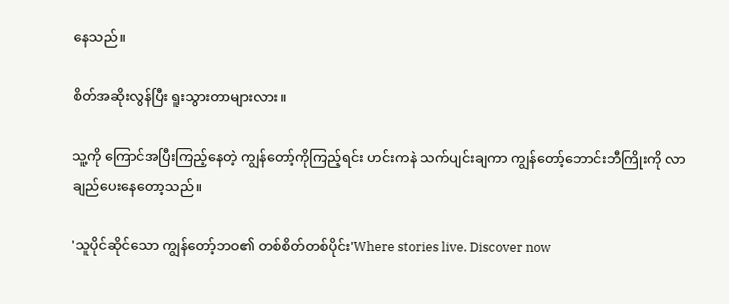နေသည်။

စိတ်‌အဆိုးလွန်ပြီး ရူးသွားတာများလား။

သူ့ကို ကြောင်အပြီးကြည့်နေတဲ့ ကျွန်တော့်ကိုကြည့်ရင်း ဟင်းကနဲ သက်ပျင်းချကာ ကျွန်တော့်ဘောင်းဘီကြိုးကို လာချည်ပေးနေတော့သည်။

'သူပိုင်ဆိုင်သော ကျွန်တော့်ဘဝ၏ တစ်စိတ်တစ်ပိုင်း'Where stories live. Discover now